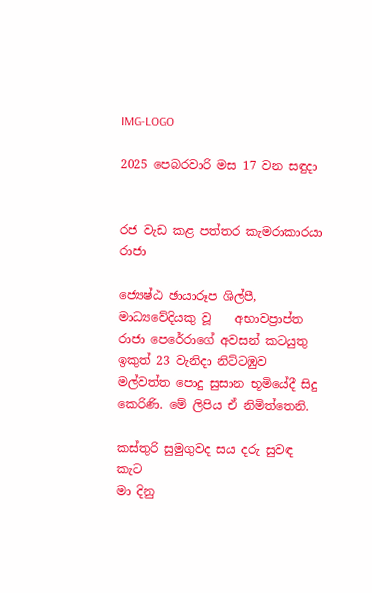IMG-LOGO

2025 පෙබරවාරි මස 17 වන සඳුදා


රජ වැඩ කළ පත්තර කැමරාකාරයා රාජා

ජ්‍යෙෂ්ඨ ඡායාරූප ශිල්පී, මාධ්‍යවේදියකු වූ    අභාවප්‍රාප්ත රාජා පෙරේරාගේ අවසන් කටයුතු ඉකුත් 23 වැනිදා නිට්ටඹුව මල්වත්ත පොදු සුසාන භූමියේදී සිදු කෙරිණි. මේ ලිපිය ඒ නිමිත්තෙනි.

කස්තුරි සුමුගුවද සය දරු සුවඳ                  කැට
මා දිනු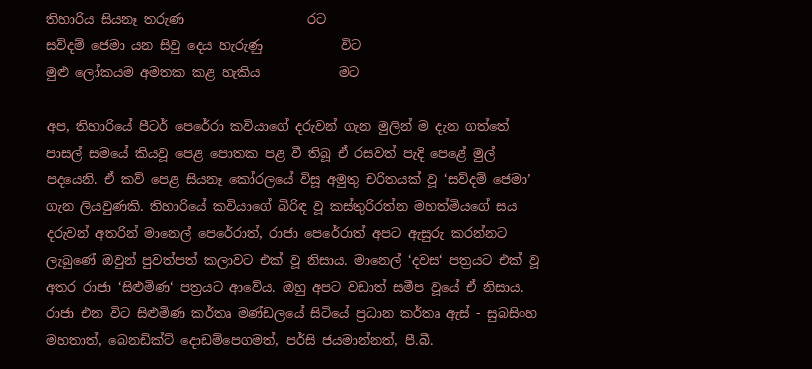තිහාරිය සියනෑ තරුණ                   රට
සව්දම් ජෙමා යන සිවු දෙය හැරුණු            විට
මුළු ලෝකයම අමතක කළ හැකිය            මට

අප, තිහාරියේ පීටර් පෙරේරා කවියාගේ දරුවන් ගැන මුලින් ම දැන ගත්තේ පාසල් සමයේ කියවූ පෙළ පොතක පළ වී තිබූ ඒ රසවත් පැදි පෙළේ මුල් පදයෙනි. ඒ කව් පෙළ සියනෑ කෝරලයේ විසූ අමුතු චරිතයක් වූ ‘සව්දම් ජෙමා’ ගැන ලියවුණකි. තිහාරියේ කවියාගේ බිරිඳ වූ කස්තුරිරත්න මහත්මියගේ සය දරුවන් අතරින් මානෙල් පෙරේරාත්, රාජා පෙරේරාත් අපට ඇසුරු කරන්නට ලැබුණේ ඔවුන් පුවත්පත් කලාවට එක් වූ නිසාය. මානෙල් ‘දවස‘ පත්‍රයට එක් වූ අතර රාජා ‘සිළුමිණ‘ පත්‍රයට ආවේය. ඔහු අපට වඩාත් සමීප වූයේ ඒ නිසාය. රාජා එන විට සිළුමිණ කර්තෘ මණ්ඩලයේ සිටියේ ප්‍රධාන කර්තෘ ඇස් - සුබසිංහ මහතාත්, බෙනඩික්ට් දොඩම්පෙගමත්, පර්සි ජයමාන්නත්, පී.බී.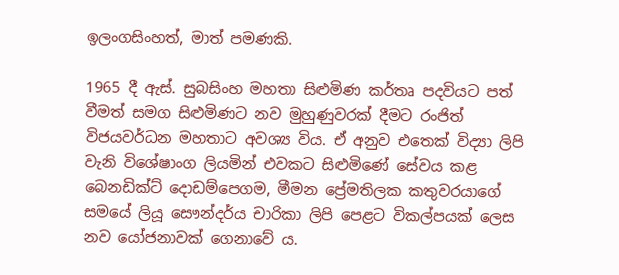ඉලංගසිංහත්, මාත් පමණකි.

1965 දී ඇස්. සුබසිංහ මහතා සිළුමිණ කර්තෘ පදවියට පත් වීමත් සමග සිළුමිණට නව මුහුණුවරක් දීමට රංජිත් විජයවර්ධන මහතාට අවශ්‍ය විය. ඒ අනුව එතෙක් විද්‍යා ලිපි වැනි විශේෂාංග ලියමින් එවකට සිළුමිණේ සේවය කළ බෙනඩික්ට් දොඩම්පෙගම, මීමන ප්‍රේමතිලක කතුවරයාගේ සමයේ ලියූ සෞන්දර්ය චාරිකා ලිපි පෙළට විකල්පයක් ලෙස නව යෝජනාවක් ගෙනාවේ ය.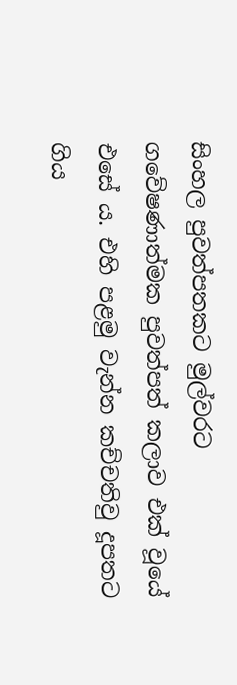සිංහල පුවත්පතකට මුල්වරට ගවේෂණාත්මක පුවත්පත් කලාව එක් වූයේ එසේ ය. එහි පළමු වැන්න කච්චතිවු දූපතට ගිය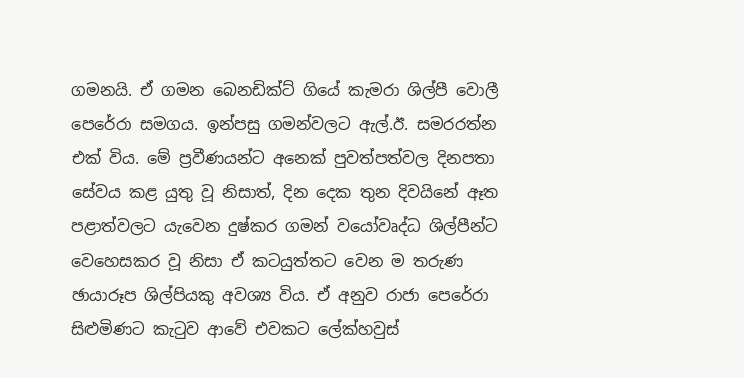ගමනයි. ඒ ගමන බෙනඩික්ට් ගියේ කැමරා ශිල්පී වොලී පෙරේරා සමගය. ඉන්පසු ගමන්වලට ඇල්.ඊ. සමරරත්න එක් විය. මේ ප්‍රවීණයන්ට අනෙක් පුවත්පත්වල දිනපතා සේවය කළ යුතු වූ නිසාත්, දින දෙක තුන දිවයිනේ ඈත පළාත්වලට යැවෙන දුෂ්කර ගමන් වයෝවෘද්ධ ශිල්පීන්ට වෙහෙසකර වූ නිසා ඒ කටයුත්තට වෙන ම තරුණ ඡායාරූප ශිල්පියකු අවශ්‍ය විය. ඒ අනුව රාජා පෙරේරා සිළුමිණට කැටුව ආවේ එවකට ලේක්හවුස්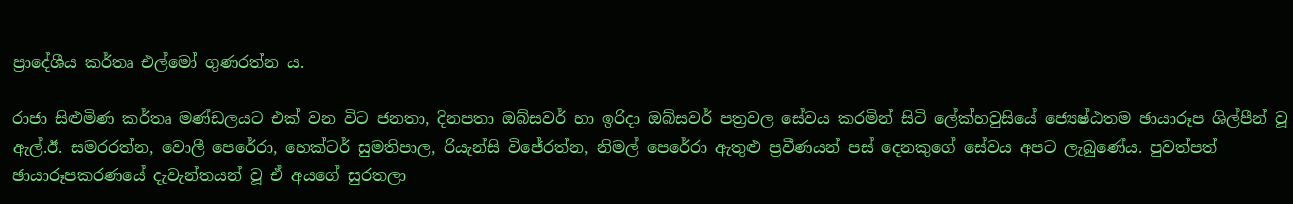ප්‍රාදේශීය කර්තෘ එල්මෝ ගුණරත්න ය.

රාජා සිළුමිණ කර්තෘ මණ්ඩලයට එක් වන විට ජනතා, දිනපතා ඔබ්සවර් හා ඉරිදා ඔබ්සවර් පත්‍රවල සේවය කරමින් සිටි ලේක්හවුසියේ ජ්‍යෙෂ්ඨතම ඡායාරූප ශිල්පීන් වූ ඇල්.ඊ. සමරරත්න, වොලී පෙරේරා, හෙක්ටර් සුමතිපාල, රියැන්සි විජේරත්න, නිමල් පෙරේරා ඇතුළු ප්‍රවීණයන් පස් දෙනකුගේ සේවය අපට ලැබුණේය. පුවත්පත් ඡායාරූපකරණයේ දැවැන්තයන් වූ ඒ අයගේ සුරතලා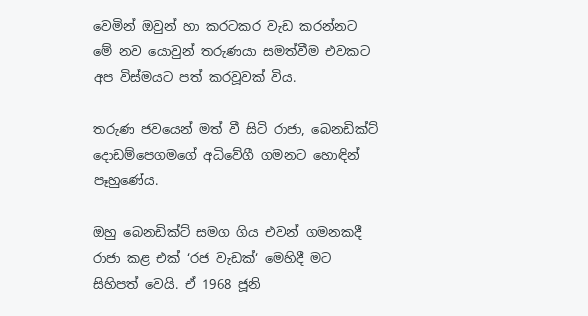වෙමින් ඔවුන් හා කරටකර වැඩ කරන්නට මේ නව යොවුන් තරුණයා සමත්වීම එවකට අප විස්මයට පත් කරවූවක් විය.

තරුණ ජවයෙන් මත් වී සිටි රාජා, බෙනඩික්ට් දොඩම්පෙගමගේ අධිවේගී ගමනට හොඳින් පෑහුණේය.

ඔහු බෙනඩික්ට් සමග ගිය එවන් ගමනකදී රාජා කළ එක් ‘රජ වැඩක්‘ මෙහිදී මට සිහිපත් වෙයි. ඒ 1968 ජූනි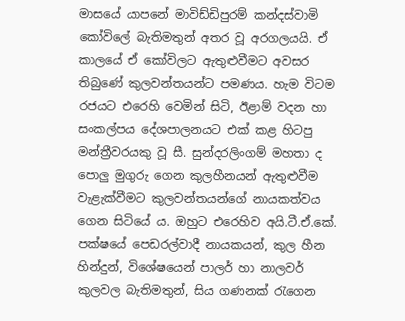මාසයේ යාපනේ මාවිඩ්ඩිපුරම් කන්දස්වාමි කෝවිලේ බැතිමතුන් අතර වූ අරගලයයි. ඒ කාලයේ ඒ කෝවිලට ඇතුළුවීමට අවසර තිබුණේ කුලවන්තයන්ට පමණය. හැම විටම රජයට එරෙහි වෙමින් සිටි, ඊළාම් වදන හා සංකල්පය දේශපාලනයට එක් කළ හිටපු මන්ත්‍රීවරයකු වූ සී. සුන්දරලිංගම් මහතා ද පොලු මුගුරු ගෙන කුලහීනයන් ඇතුළුවීම වැළැක්වීමට කුලවන්තයන්ගේ නායකත්වය ගෙන සිටියේ ය. ඔහුට එරෙහිව අයි.ටී.ඒ.කේ. පක්ෂයේ පෙඩරල්වාදී නායකයන්, කුල හීන හින්දුන්, විශේෂයෙන් පාලර් හා නාලවර් කුලවල බැතිමතුන්, සිය ගණනක් රැගෙන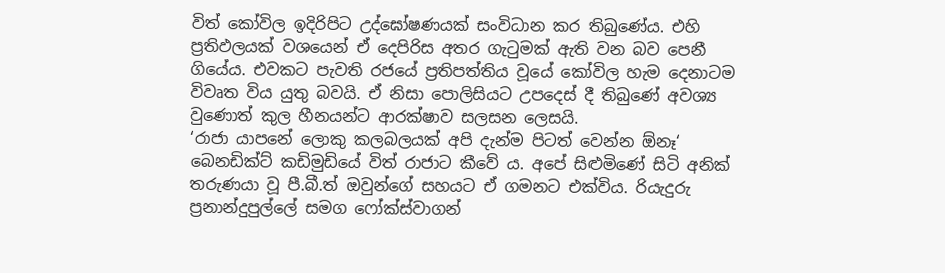විත් කෝවිල ඉදිරිපිට උද්ඝෝෂණයක් සංවිධාන කර තිබුණේය. එහි ප්‍රතිඵලයක් වශයෙන් ඒ දෙපිරිස අතර ගැටුමක් ඇති වන බව පෙනී ගියේය. එවකට පැවති රජයේ ප්‍රතිපත්තිය වූයේ කෝවිල හැම දෙනාටම විවෘත විය යුතු බවයි. ඒ නිසා පොලිසියට උපදෙස් දී තිබුණේ අවශ්‍ය වුණොත් කුල හීනයන්ට ආරක්ෂාව සලසන ලෙසයි.
‘රාජා යාපනේ ලොකු කලබලයක් අපි දැන්ම පිටත් වෙන්න ඕනෑ‘ බෙනඩික්ට් කඩිමුඩියේ විත් රාජාට කීවේ ය. අපේ සිළුමිණේ සිටි අනික් තරුණයා වූ පී.බී.ත් ඔවුන්ගේ සහයට ඒ ගමනට එක්විය. රියැදුරු ප්‍රනාන්දුපුල්ලේ සමග ෆෝක්ස්වාගන්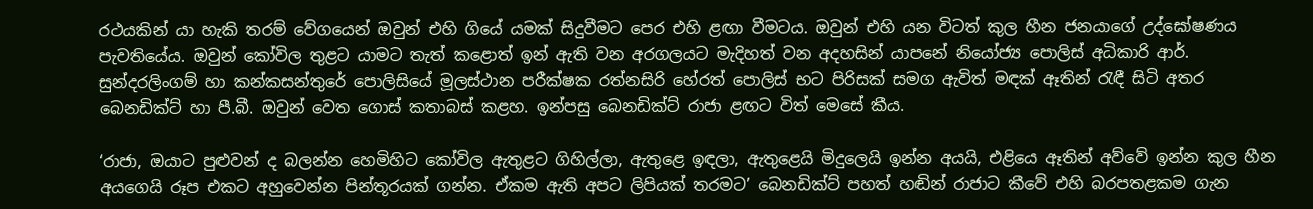රථයකින් යා හැකි තරම් වේගයෙන් ඔවුන් එහි ගියේ යමක් සිදුවීමට පෙර එහි ළඟා වීමටය. ඔවුන් එහි යන විටත් කුල හීන ජනයාගේ උද්ඝෝෂණය පැවතියේය. ඔවුන් කෝවිල තුළට යාමට තැත් කළොත් ඉන් ඇති වන අරගලයට මැදිහත් වන අදහසින් යාපනේ නියෝජ්‍ය පොලිස් අධිකාරි ආර්. සුන්දරලිංගම් හා කන්කසන්තුරේ පොලිසියේ මූලස්ථාන පරීක්ෂක රත්නසිරි හේරත් පොලිස් භට පිරිසක් සමග ඇවිත් මඳක් ඈතින් රැඳී සිටි අතර බෙනඩික්ට් හා පී.බී. ඔවුන් වෙත ගොස් කතාබස් කළහ. ඉන්පසු බෙනඩික්ට් රාජා ළඟට විත් මෙසේ කීය.

‘රාජා, ඔයාට පුළුවන් ද බලන්න හෙමිහිට කෝවිල ඇතුළට ගිහිල්ලා, ඇතුළෙ ඉඳලා, ඇතුළෙයි මිදුලෙයි ඉන්න අයයි, එළියෙ ඈතින් අව්වේ ඉන්න කුල හීන අයගෙයි රූප එකට අහුවෙන්න පින්තූරයක් ගන්න. ඒකම ඇති අපට ලිපියක් තරමට’ බෙනඩික්ට් පහත් හඬින් රාජාට කීවේ එහි බරපතළකම ගැන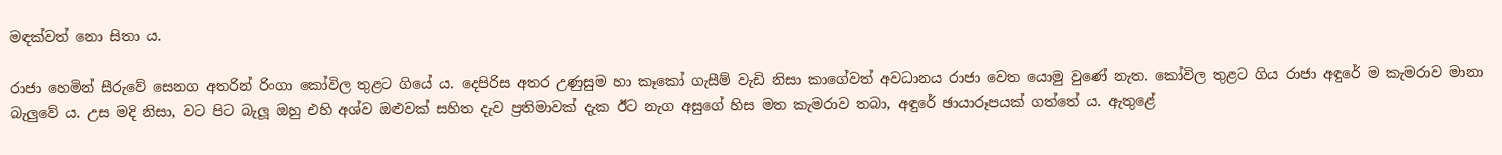මඳක්වත් නො සිතා ය.

රාජා හෙමින් සීරුවේ සෙනග අතරින් රිංගා කෝවිල තුළට ගියේ ය. දෙපිරිස අතර උණුසුම හා කෑකෝ ගැසීම් වැඩි නිසා කාගේවත් අවධානය රාජා වෙත යොමු වුණේ නැත. කෝවිල තුළට ගිය රාජා අඳුරේ ම කැමරාව මානා බැලුවේ ය. උස මදි නිසා, වට පිට බැලූ ඔහු එහි අශ්ව ඔළුවක් සහිත දැව ප්‍රතිමාවක් දැක ඊට නැග අසුගේ හිස මත කැමරාව තබා, අඳුරේ ඡායාරූපයක් ගත්තේ ය. ඇතුළේ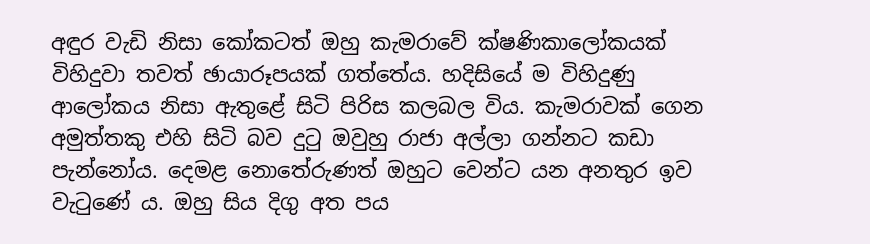අඳුර වැඩි නිසා කෝකටත් ඔහු කැමරාවේ ක්ෂණිකාලෝකයක් විහිදුවා තවත් ඡායාරූපයක් ගත්තේය. හදිසියේ ම විහිදුණු ආලෝකය නිසා ඇතුළේ සිටි පිරිස කලබල විය. කැමරාවක් ගෙන අමුත්තකු එහි සිටි බව දුටු ඔවුහු රාජා අල්ලා ගන්නට කඩා පැන්නෝය. දෙමළ නොතේරුණත් ඔහුට වෙන්ට යන අනතුර ඉව වැටුණේ ය. ඔහු සිය දිගු අත පය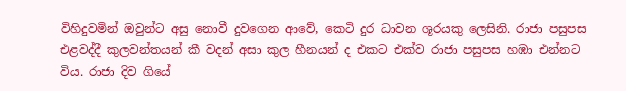විහිදුවමින් ඔවුන්ට අසු නොවී දුවගෙන ආවේ, කෙටි දුර ධාවන ශූරයකු ලෙසිනි. රාජා පසුපස එළවද්දී කුලවන්තයන් කී වදන් අසා කුල හීනයන් ද එකට එක්ව රාජා පසුපස හඹා එන්නට විය. රාජා දිව ගියේ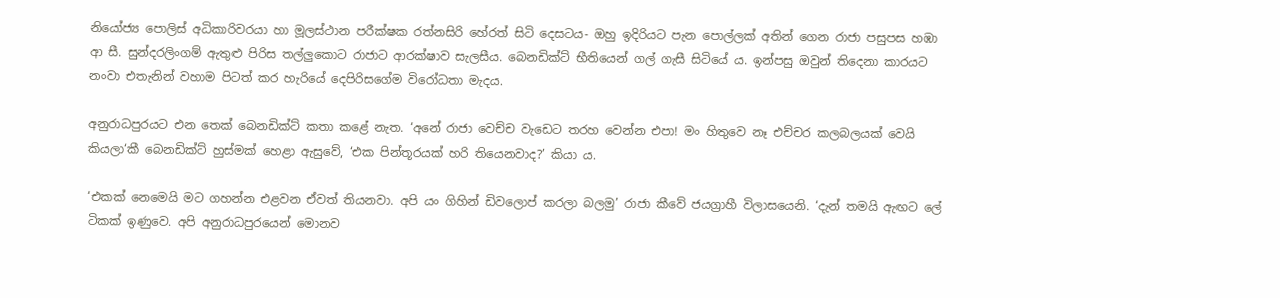නියෝජ්‍ය පොලිස් අධිකාරිවරයා හා මූලස්ථාන පරීක්ෂක රත්නසිරි හේරත් සිටි දෙසටය- ඔහු ඉදිරියට පැන පොල්ලක් අතින් ගෙන රාජා පසුපස හඹා ආ සී. සුන්දරලිංගම් ඇතුළු පිරිස තල්ලුකොට රාජාට ආරක්ෂාව සැලසීය. බෙනඩික්ට් භීතියෙන් ගල් ගැසී සිටියේ ය. ඉන්පසු ඔවුන් තිදෙනා කාරයට නංවා එතැනින් වහාම පිටත් කර හැරියේ දෙපිරිසගේම විරෝධතා මැදය.

අනුරාධපුරයට එන තෙක් බෙනඩික්ට් කතා කළේ නැත. ‘අනේ රාජා වෙච්ච වැඩෙට තරහ වෙන්න එපා! මං හිතුවෙ නෑ එච්චර කලබලයක් වෙයි කියලා‘කී බෙනඩික්ට් හුස්මක් හෙළා ඇසුවේ, ‘එක පින්තූරයක් හරි තියෙනවාද?’ කියා ය.

‘එකක් නෙමෙයි මට ගහන්න එළවන ඒවත් තියනවා. අපි යං ගිහින් ඩිවලොප් කරලා බලමු’ රාජා කීවේ ජයග්‍රාහී විලාසයෙනි. ‘දැන් තමයි ඇඟට ලේ ටිකක් ඉණුවෙ. අපි අනුරාධපුරයෙන් මොනව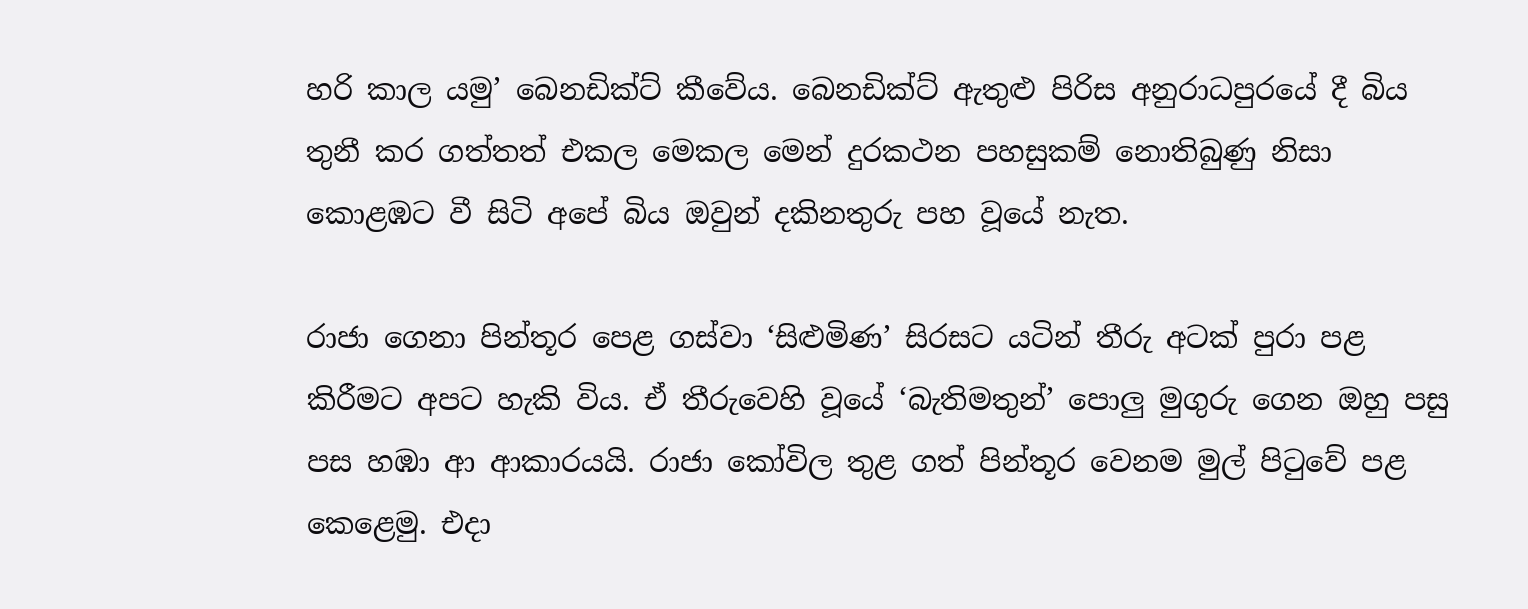හරි කාල යමු’ බෙනඩික්ට් කීවේය. බෙනඩික්ට් ඇතුළු පිරිස අනුරාධපුරයේ දී බිය තුනී කර ගත්තත් එකල මෙකල මෙන් දුරකථන පහසුකම් නොතිබුණු නිසා කොළඹට වී සිටි අපේ බිය ඔවුන් දකිනතුරු පහ වූයේ නැත.

රාජා ගෙනා පින්තූර පෙළ ගස්වා ‘සිළුමිණ’ සිරසට යටින් තීරු අටක් පුරා පළ කිරීමට අපට හැකි විය. ඒ තීරුවෙහි වූයේ ‘බැතිමතුන්’ පොලු මුගුරු ගෙන ඔහු පසු පස හඹා ආ ආකාරයයි. රාජා කෝවිල තුළ ගත් පින්තූර වෙනම මුල් පිටුවේ පළ කෙළෙමු. එදා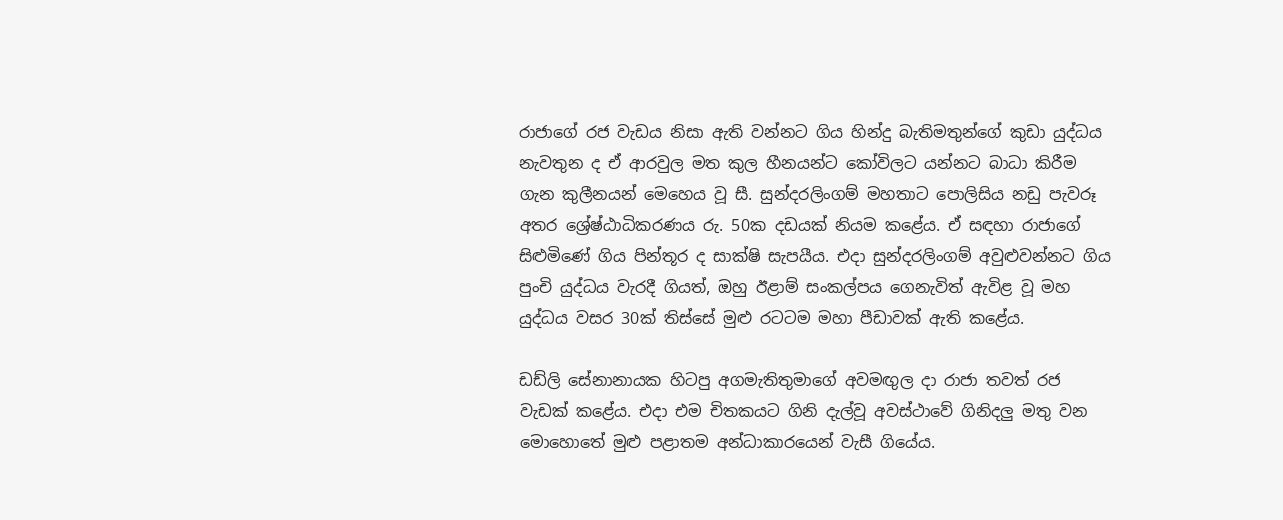රාජාගේ රජ වැඩය නිසා ඇති වන්නට ගිය හින්දු බැතිමතුන්ගේ කුඩා යුද්ධය නැවතුන ද ඒ ආරවුල මත කුල හීනයන්ට කෝවිලට යන්නට බාධා කිරීම ගැන කුලීනයන් මෙහෙය වූ සී. සුන්දරලිංගම් මහතාට පොලිසිය නඩු පැවරූ අතර ශ්‍රේෂ්ඨාධිකරණය රු. 50ක දඩයක් නියම කළේය. ඒ සඳහා රාජාගේ සිළුමිණේ ගිය පින්තූර ද සාක්ෂි සැපයීය. එදා සුන්දරලිංගම් අවුළුවන්නට ගිය පුංචි යුද්ධය වැරදී ගියත්, ඔහු ඊළාම් සංකල්පය ගෙනැවිත් ඇවිළ වූ මහ යුද්ධය වසර 30ක් තිස්සේ මුළු රටටම මහා පීඩාවක් ඇති කළේය.

ඩඩ්ලි සේනානායක හිටපු අගමැතිතුමාගේ අවමඟුල දා රාජා තවත් රජ වැඩක් කළේය. එදා එම චිතකයට ගිනි දැල්වූ අවස්ථාවේ ගිනිදලු මතු වන මොහොතේ මුළු පළාතම අන්ධාකාරයෙන් වැසී ගියේය.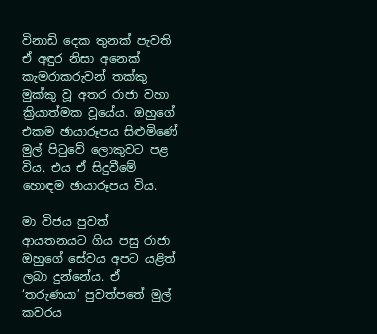විනාඩි දෙක තුනක් පැවති ඒ අඳුර නිසා අනෙක් කැමරාකරුවන් තක්කු මුක්කු වූ අතර රාජා වහා ක්‍රියාත්මක වූයේය. ඔහුගේ එකම ඡායාරූපය සිළුමිණේ මුල් පිටුවේ ලොකුවට පළ විය. එය ඒ සිදුවීමේ හොඳම ඡායාරූපය විය.

මා විජය පුවත් ආයතනයට ගිය පසු රාජා ඔහුගේ සේවය අපට යළිත් ලබා දුන්නේය. ඒ ‘තරුණයා’ පුවත්පතේ මුල් කවරය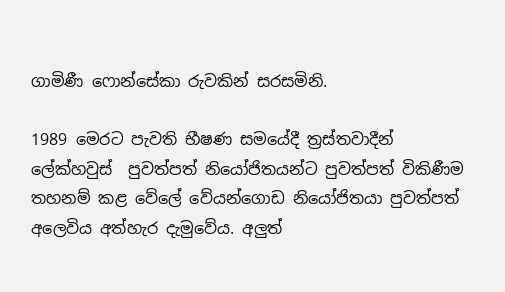ගාමිණී ෆොන්සේකා රුවකින් සරසමිනි.

1989 මෙරට පැවති භීෂණ සමයේදී ත්‍රස්තවාදීන් ලේක්හවුස්  පුවත්පත් නියෝජිතයන්ට පුවත්පත් විකිණීම තහනම් කළ වේලේ වේයන්ගොඩ නියෝජිතයා පුවත්පත් අලෙවිය අත්හැර දැමුවේය. අලුත්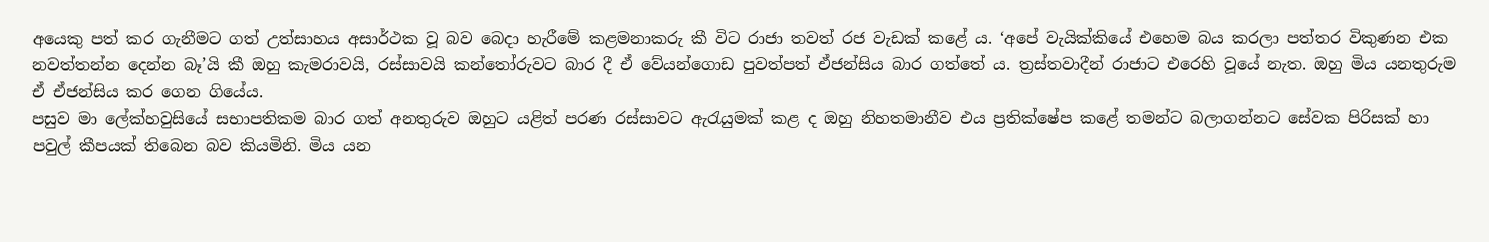අයෙකු පත් කර ගැනීමට ගත් උත්සාහය අසාර්ථක වූ බව බෙදා හැරීමේ කළමනාකරු කී විට රාජා තවත් රජ වැඩක් කළේ ය. ‘අපේ වැයික්කියේ එහෙම බය කරලා පත්තර විකුණන එක නවත්තන්න දෙන්න බෑ’යි කී ඔහු කැමරාවයි, රස්සාවයි කන්තෝරුවට බාර දී ඒ වේයන්ගොඩ පුවත්පත් ඒජන්සිය බාර ගත්තේ ය. ත්‍රස්තවාදීන් රාජාට එරෙහි වූයේ නැත. ඔහු මිය යනතුරුම ඒ ඒජන්සිය කර ගෙන ගියේය.
පසුව මා ලේක්හවුසියේ සභාපතිකම බාර ගත් අනතුරුව ඔහුට යළිත් පරණ රස්සාවට ඇරැයුමක් කළ ද ඔහු නිහතමානීව එය ප්‍රතික්ෂේප කළේ තමන්ට බලාගන්නට සේවක පිරිසක් හා පවුල් කීපයක් තිබෙන බව කියමිනි. මිය යන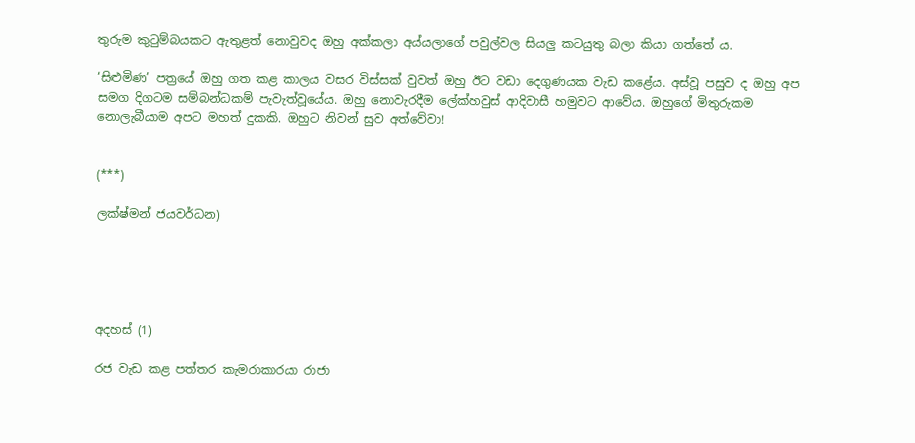තුරුම කුටුම්බයකට ඇතුළත් නොවුවද ඔහු අක්කලා අය්යලාගේ පවුල්වල සියලු කටයුතු බලා කියා ගත්තේ ය.

‘සිළුමිණ’ පත්‍රයේ ඔහු ගත කළ කාලය වසර විස්සක් වුවත් ඔහු ඊට වඩා දෙගුණයක වැඩ කළේය. අස්වූ පසුව ද ඔහු අප සමග දිගටම සම්බන්ධකම් පැවැත්වූයේය. ඔහු නොවැරදීම ලේක්හවුස් ආදිවාසී හමුවට ආවේය. ඔහුගේ මිතුරුකම නොලැබීයාම අපට මහත් දුකකි. ඔහුට නිවන් සුව අත්වේවා!


(***)

ලක්ෂ්මන් ජයවර්ධන)





අදහස් (1)

රජ වැඩ කළ පත්තර කැමරාකාරයා රාජා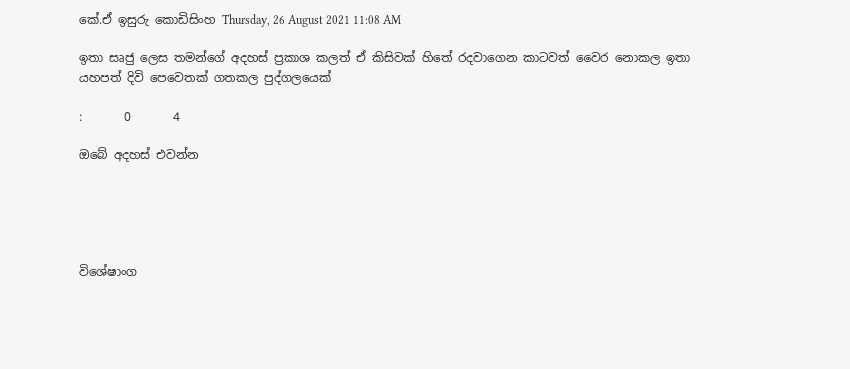කේ.ඒ ඉසුරු කොඩිසිංහ Thursday, 26 August 2021 11:08 AM

ඉතා සෘජු ලෙස තමන්ගේ අදහස් ප්‍රකාශ කලත් ඒ කිසිවක් හිතේ රදවාගෙන කාටවත් වෛර නොකල ඉතා යහපත් දිවි පෙවෙතක් ගතකල පුද්ගලයෙක්

:       0       4

ඔබේ අදහස් එවන්න





විශේෂාංග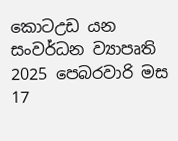කොටඋඩ යන සංවර්ධන ව්‍යාපෘති
2025 පෙබරවාරි මස 17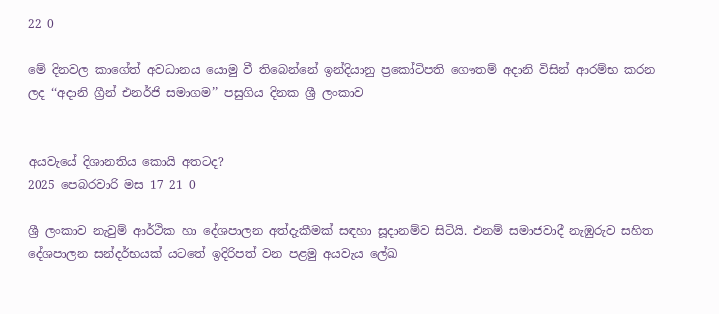22 0

මේ දිනවල කාගේත් අවධානය යොමු වී තිබෙන්නේ ඉන්දියානු ප්‍රකෝටිපති ගෞතම් අදානි විසින් ආරම්භ කරන ලද ‘‘අදානි ග්‍රීන් එනර්ජි සමාගම’’ පසුගිය දිනක ශ්‍රී ලංකාව


අයවැයේ දිශානතිය කොයි අතටද?
2025 පෙබරවාරි මස 17 21 0

ශ්‍රී ලංකාව නැවුම් ආර්ථික හා දේශපාලන අත්දැකීමක් සඳහා සූදානම්ව සිටියි. එනම් සමාජවාදී නැඹුරුව සහිත දේශපාලන සන්දර්භයක් යටතේ ඉදිරිපත් වන පළමු අයවැය ‍ලේඛ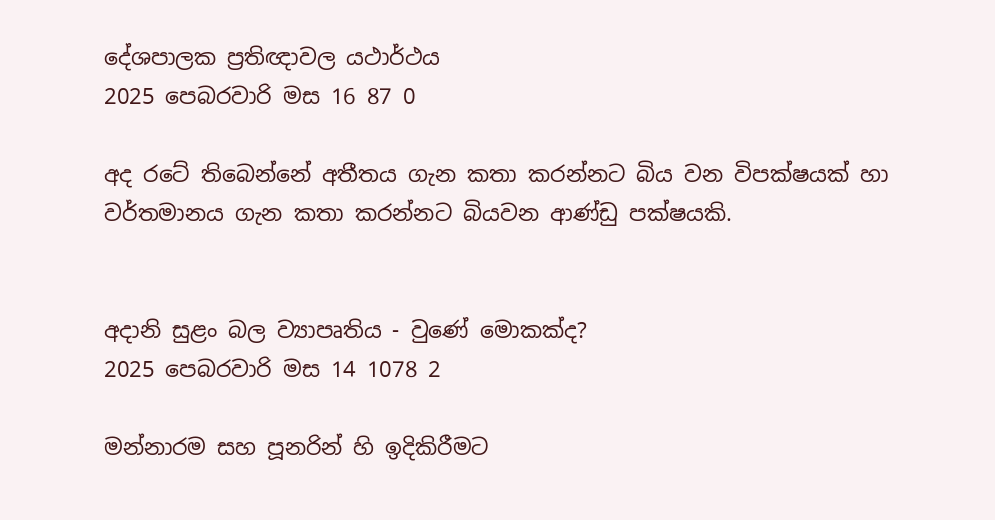දේශපාලක ප්‍රතිඥාවල යථාර්ථය
2025 පෙබරවාරි මස 16 87 0

අද රටේ තිබෙන්නේ අතීතය ගැන කතා කරන්නට බිය වන විපක්ෂයක් හා වර්තමානය ගැන කතා කරන්නට බියවන ආණ්ඩු පක්ෂයකි.


අදානි සුළං බල ව්‍යාපෘතිය - වුණේ මොකක්ද?
2025 පෙබරවාරි මස 14 1078 2

මන්නාරම සහ පූනරින් හි ඉදිකිරීමට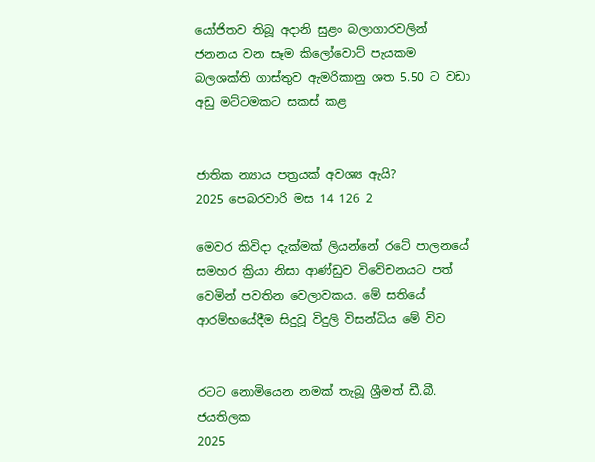යෝජිතව තිබූ අදානි සුළං බලාගාරවලින් ජනනය වන සෑම කිලෝවොට් පැයකම බලශක්ති ගාස්තුව ඇමරිකානු ශත 5.50 ට වඩා අඩු මට්ටමකට සකස් කළ


ජාතික න්‍යාය පත්‍රයක් අවශ්‍ය ඇයි?
2025 පෙබරවාරි මස 14 126 2

මෙවර කිවිදා දැක්මක් ලියන්නේ රටේ පාලනයේ සමහර ක්‍රියා නිසා ආණ්ඩුව විවේචනයට පත් වෙමින් පවතින වෙලාවකය. මේ සතියේ ආරම්භයේදීම සිදුවූ විදුලි විසන්ධිය මේ විව


රටට නොමියෙන නමක් තැබූ ශ්‍රීමත් ඩී.බී. ජයතිලක
2025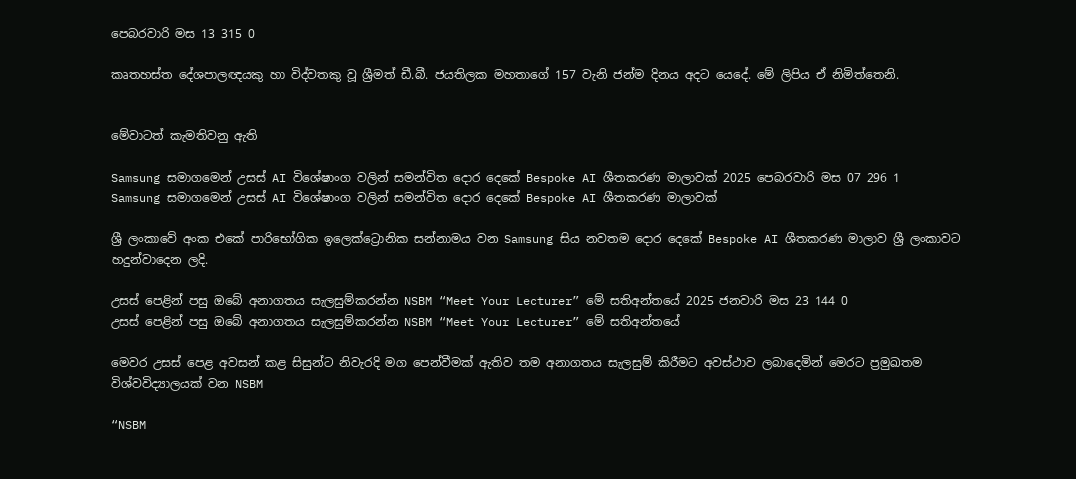පෙබරවාරි මස 13 315 0

කෘතහස්ත දේශපාලඥයකු හා විද්වතකු වූ ශ්‍රීමත් ඩී.බී. ජයතිලක මහතාගේ 157 වැනි ජන්ම දිනය අදට යෙදේ. මේ ලිපිය ඒ නිමිත්තෙනි.


මේවාටත් කැමතිවනු ඇති

Samsung සමාගමෙන් උසස් AI විශේෂාංග වලින් සමන්විත දොර දෙකේ Bespoke AI ශීතකරණ මාලාවක් 2025 පෙබරවාරි මස 07 296 1
Samsung සමාගමෙන් උසස් AI විශේෂාංග වලින් සමන්විත දොර දෙකේ Bespoke AI ශීතකරණ මාලාවක්

ශ්‍රී ලංකාවේ අංක එකේ පාරිභෝගික ඉලෙක්ට්‍රොනික සන්නාමය වන Samsung සිය නවතම දොර දෙකේ Bespoke AI ශීතකරණ මාලාව ශ්‍රී ලංකාවට හදුන්වාදෙන ලදි.

උසස් පෙළින් පසු ඔබේ අනාගතය සැලසුම්කරන්න NSBM “Meet Your Lecturer” මේ සතිඅන්තයේ 2025 ජනවාරි මස 23 144 0
උසස් පෙළින් පසු ඔබේ අනාගතය සැලසුම්කරන්න NSBM “Meet Your Lecturer” මේ සතිඅන්තයේ

මෙවර උසස් පෙළ අවසන් කළ සිසුන්ට නිවැරදි මග පෙන්වීමක් ඇතිව තම අනාගතය සැලසුම් කිරීමට අවස්ථාව ලබාදෙමින් මෙරට ප්‍රමුඛතම විශ්වවිද්‍යාලයක් වන NSBM

“NSBM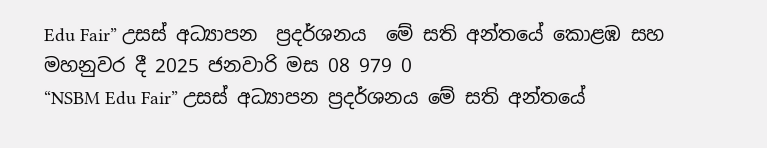Edu Fair” උසස් අධ්‍යාපන  ප්‍රදර්ශනය  මේ සති අන්තයේ කොළඹ සහ මහනුවර දී 2025 ජනවාරි මස 08 979 0
“NSBM Edu Fair” උසස් අධ්‍යාපන ප්‍රදර්ශනය මේ සති අන්තයේ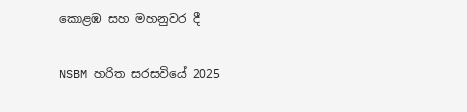කොළඹ සහ මහනුවර දී

NSBM හරිත සරසවියේ 2025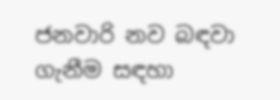ජනවාරි නව බඳවා ගැනීම සඳහා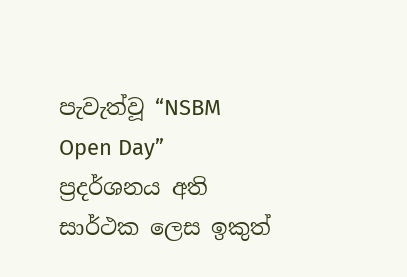පැවැත්වූ “NSBM Open Day” ප්‍රදර්ශනය අති සාර්ථක ලෙස ඉකුත්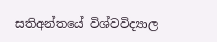සතිඅන්තයේ විශ්වවිද්‍යාල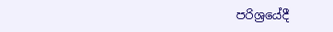පරිශ්‍රයේදී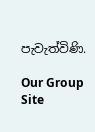පැවැත්විණි.

Our Group Site